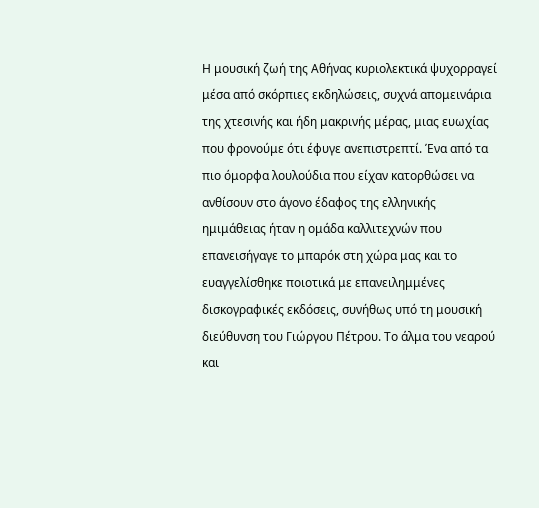Η μουσική ζωή της Αθήνας κυριολεκτικά ψυχορραγεί μέσα από σκόρπιες εκδηλώσεις, συχνά απομεινάρια της χτεσινής και ήδη μακρινής μέρας, μιας ευωχίας που φρονούμε ότι έφυγε ανεπιστρεπτί. Ένα από τα πιο όμορφα λουλούδια που είχαν κατορθώσει να ανθίσουν στο άγονο έδαφος της ελληνικής ημιμάθειας ήταν η ομάδα καλλιτεχνών που επανεισήγαγε το μπαρόκ στη χώρα μας και το ευαγγελίσθηκε ποιοτικά με επανειλημμένες δισκογραφικές εκδόσεις, συνήθως υπό τη μουσική διεύθυνση του Γιώργου Πέτρου. Το άλμα του νεαρού και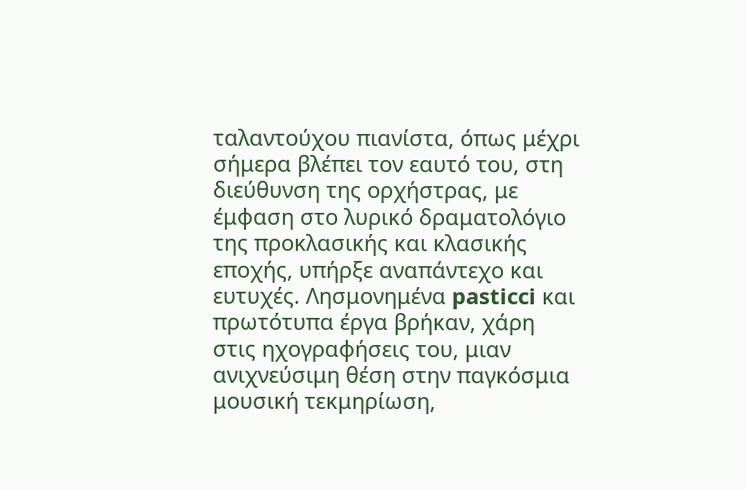ταλαντούχου πιανίστα, όπως μέχρι σήμερα βλέπει τον εαυτό του, στη διεύθυνση της ορχήστρας, με έμφαση στο λυρικό δραματολόγιο της προκλασικής και κλασικής εποχής, υπήρξε αναπάντεχο και ευτυχές. Λησμονημένα pasticci και πρωτότυπα έργα βρήκαν, χάρη στις ηχογραφήσεις του, μιαν ανιχνεύσιμη θέση στην παγκόσμια μουσική τεκμηρίωση,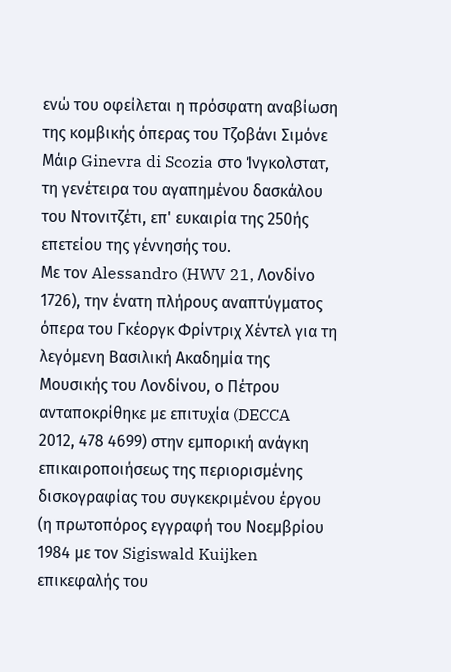ενώ του οφείλεται η πρόσφατη αναβίωση της κομβικής όπερας του Τζοβάνι Σιμόνε Μάιρ Ginevra di Scozia στο Ίνγκολστατ, τη γενέτειρα του αγαπημένου δασκάλου του Ντονιτζέτι, επ' ευκαιρία της 250ής επετείου της γέννησής του.
Με τον Alessandro (HWV 21, Λονδίνο 1726), την ένατη πλήρους αναπτύγματος όπερα του Γκέοργκ Φρίντριχ Χέντελ για τη λεγόμενη Βασιλική Ακαδημία της Μουσικής του Λονδίνου, ο Πέτρου ανταποκρίθηκε με επιτυχία (DECCA 2012, 478 4699) στην εμπορική ανάγκη επικαιροποιήσεως της περιορισμένης δισκογραφίας του συγκεκριμένου έργου (η πρωτοπόρος εγγραφή του Νοεμβρίου 1984 με τον Sigiswald Kuijken επικεφαλής του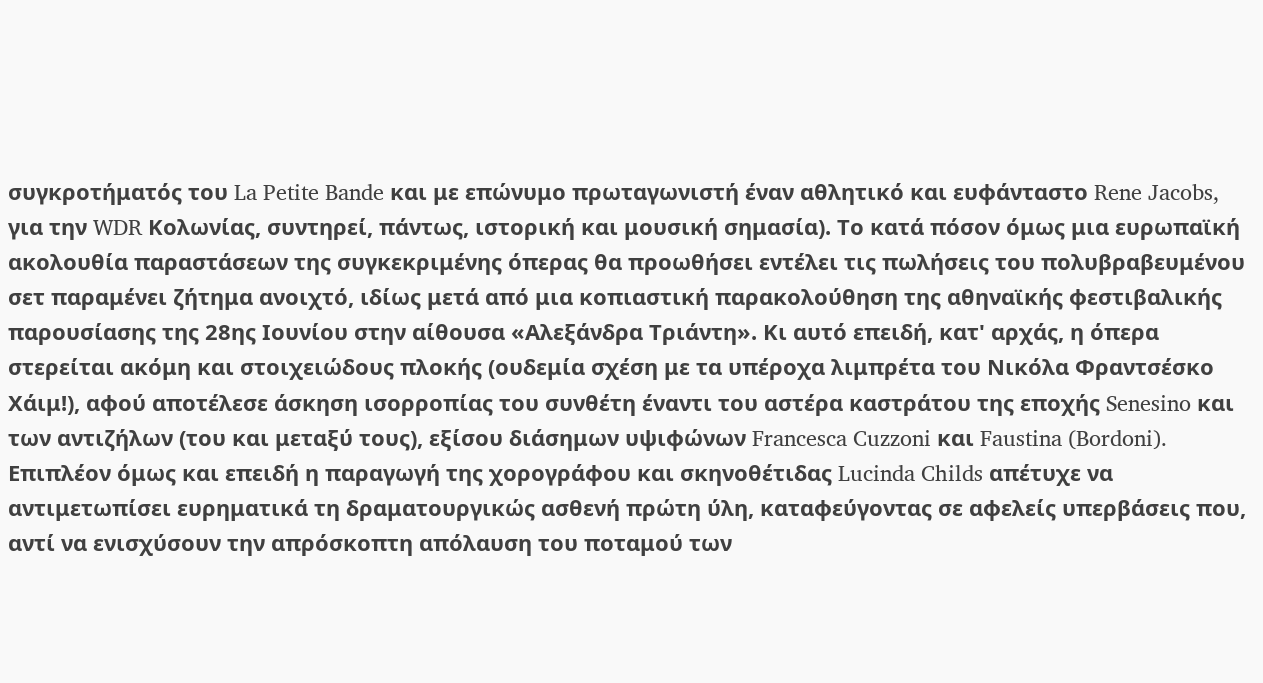συγκροτήματός του La Petite Bande και με επώνυμο πρωταγωνιστή έναν αθλητικό και ευφάνταστο Rene Jacobs, για την WDR Κολωνίας, συντηρεί, πάντως, ιστορική και μουσική σημασία). Το κατά πόσον όμως μια ευρωπαϊκή ακολουθία παραστάσεων της συγκεκριμένης όπερας θα προωθήσει εντέλει τις πωλήσεις του πολυβραβευμένου σετ παραμένει ζήτημα ανοιχτό, ιδίως μετά από μια κοπιαστική παρακολούθηση της αθηναϊκής φεστιβαλικής παρουσίασης της 28ης Ιουνίου στην αίθουσα «Αλεξάνδρα Τριάντη». Κι αυτό επειδή, κατ' αρχάς, η όπερα στερείται ακόμη και στοιχειώδους πλοκής (ουδεμία σχέση με τα υπέροχα λιμπρέτα του Νικόλα Φραντσέσκο Χάιμ!), αφού αποτέλεσε άσκηση ισορροπίας του συνθέτη έναντι του αστέρα καστράτου της εποχής Senesino και των αντιζήλων (του και μεταξύ τους), εξίσου διάσημων υψιφώνων Francesca Cuzzoni και Faustina (Bordoni). Επιπλέον όμως και επειδή η παραγωγή της χορογράφου και σκηνοθέτιδας Lucinda Childs απέτυχε να αντιμετωπίσει ευρηματικά τη δραματουργικώς ασθενή πρώτη ύλη, καταφεύγοντας σε αφελείς υπερβάσεις που, αντί να ενισχύσουν την απρόσκοπτη απόλαυση του ποταμού των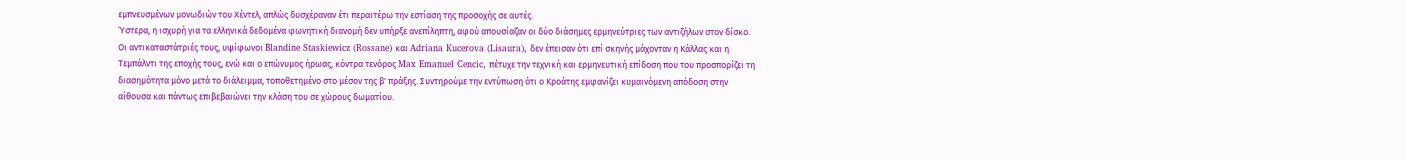εμπνευσμένων μονωδιών του Χέντελ, απλώς δυσχέραναν έτι περαιτέρω την εστίαση της προσοχής σε αυτές.
Ύστερα, η ισχυρή για τα ελληνικά δεδομένα φωνητική διανομή δεν υπήρξε ανεπίληπτη, αφού απουσίαζαν οι δύο διάσημες ερμηνεύτριες των αντιζήλων στον δίσκο. Οι αντικαταστάτριές τους, υψίφωνοι Blandine Staskiewicz (Rossane) και Adriana Kucerova (Lisaura), δεν έπεισαν ότι επί σκηνής μάχονταν η Κάλλας και η Τεμπάλντι της εποχής τους, ενώ και ο επώνυμος ήρωας, κόντρα τενόρος Max Emanuel Cencic, πέτυχε την τεχνική και ερμηνευτική επίδοση που του προσπορίζει τη διασημότητα μόνο μετά το διάλειμμα, τοποθετημένο στο μέσον της β' πράξης. Συντηρούμε την εντύπωση ότι ο Κροάτης εμφανίζει κυμαινόμενη απόδοση στην αίθουσα και πάντως επιβεβαιώνει την κλάση του σε χώρους δωματίου.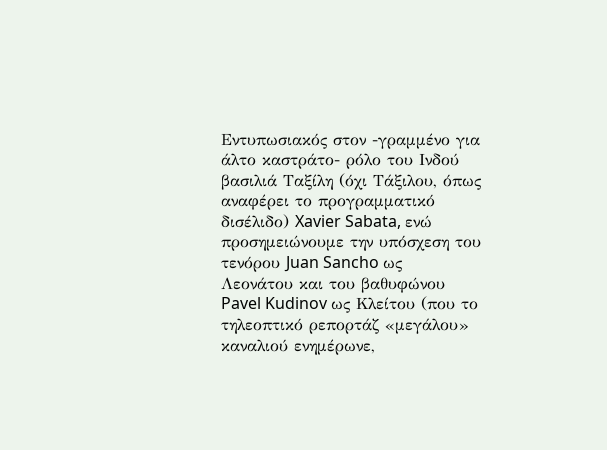Εντυπωσιακός στον -γραμμένο για άλτο καστράτο- ρόλο του Ινδού βασιλιά Ταξίλη (όχι Τάξιλου, όπως αναφέρει το προγραμματικό δισέλιδο) Xavier Sabata, ενώ προσημειώνουμε την υπόσχεση του τενόρου Juan Sancho ως Λεονάτου και του βαθυφώνου Pavel Kudinov ως Κλείτου (που το τηλεοπτικό ρεπορτάζ «μεγάλου» καναλιού ενημέρωνε,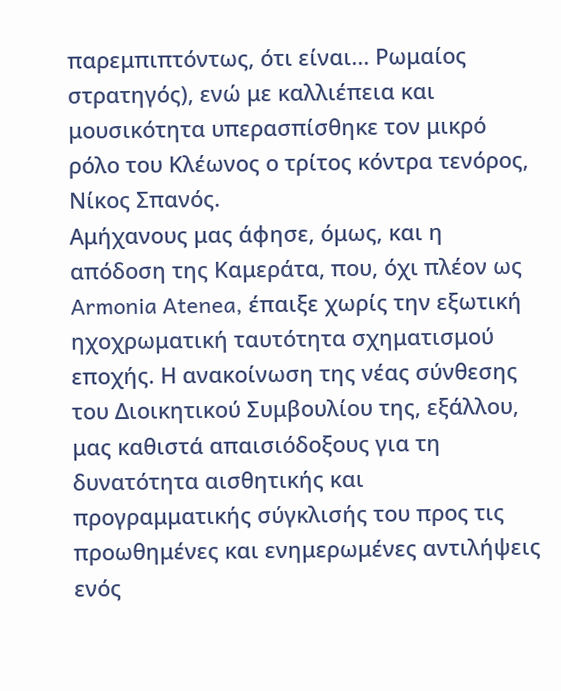παρεμπιπτόντως, ότι είναι... Ρωμαίος στρατηγός), ενώ με καλλιέπεια και μουσικότητα υπερασπίσθηκε τον μικρό ρόλο του Κλέωνος ο τρίτος κόντρα τενόρος, Νίκος Σπανός.
Αμήχανους μας άφησε, όμως, και η απόδοση της Καμεράτα, που, όχι πλέον ως Armonia Atenea, έπαιξε χωρίς την εξωτική ηχοχρωματική ταυτότητα σχηματισμού εποχής. Η ανακοίνωση της νέας σύνθεσης του Διοικητικού Συμβουλίου της, εξάλλου, μας καθιστά απαισιόδοξους για τη δυνατότητα αισθητικής και προγραμματικής σύγκλισής του προς τις προωθημένες και ενημερωμένες αντιλήψεις ενός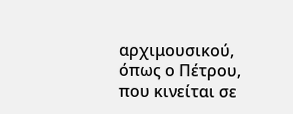αρχιμουσικού, όπως ο Πέτρου, που κινείται σε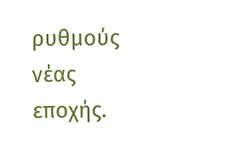ρυθμούς νέας εποχής.